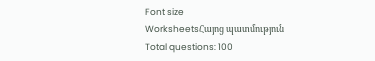Font size
WorksheetsՀայոց պատմություն
Total questions: 100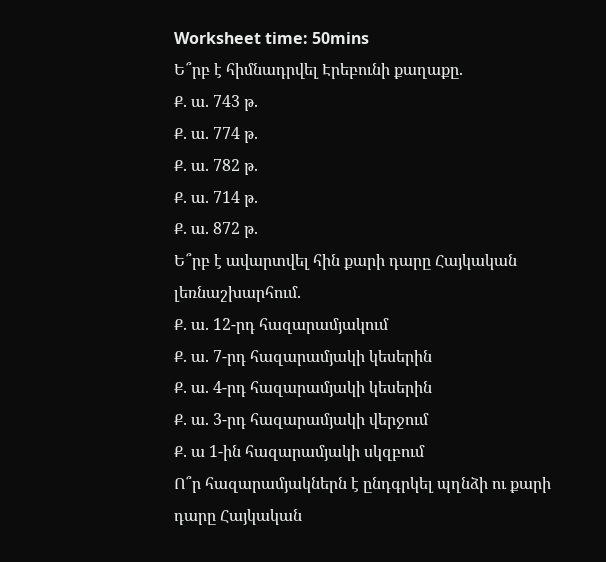Worksheet time: 50mins
Ե՞րբ է հիմնադրվել Էրեբունի քաղաքը.
Ք. ա. 743 թ.
Ք. ա. 774 թ.
Ք. ա. 782 թ.
Ք. ա. 714 թ.
Ք. ա. 872 թ.
Ե՞րբ է ավարտվել հին քարի դարը Հայկական լեռնաշխարհում.
Ք. ա. 12-րդ հազարամյակում
Ք. ա. 7-րդ հազարամյակի կեսերին
Ք. ա. 4-րդ հազարամյակի կեսերին
Ք. ա. 3-րդ հազարամյակի վերջում
Ք. ա 1-ին հազարամյակի սկզբում
Ո՞ր հազարամյակներն է ընդգրկել պղնձի ու քարի դարը Հայկական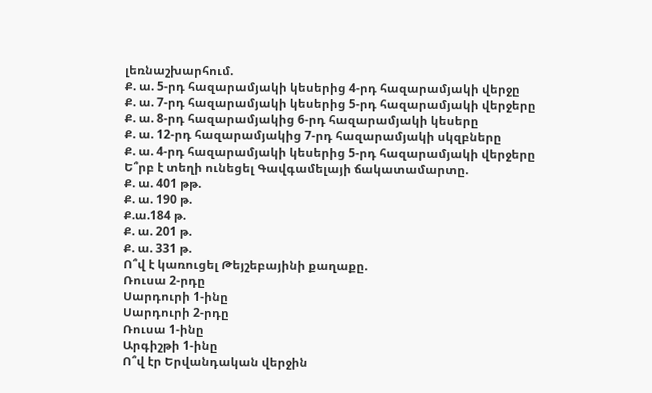լեռնաշխարհում.
Ք. ա. 5-րդ հազարամյակի կեսերից 4-րդ հազարամյակի վերջը
Ք. ա. 7-րդ հազարամյակի կեսերից 5-րդ հազարամյակի վերջերը
Ք. ա. 8-րդ հազարամյակից 6-րդ հազարամյակի կեսերը
Ք. ա. 12-րդ հազարամյակից 7-րդ հազարամյակի սկզբները
Ք. ա. 4-րդ հազարամյակի կեսերից 5-րդ հազարամյակի վերջերը
Ե՞րբ է տեղի ունեցել Գավգամելայի ճակատամարտը.
Ք. ա. 401 թթ.
Ք. ա. 190 թ.
Ք.ա.184 թ.
Ք. ա. 201 թ.
Ք. ա. 331 թ.
Ո՞վ է կառուցել Թեյշեբայինի քաղաքը.
Ռուսա 2-րդը
Սարդուրի 1-ինը
Սարդուրի 2-րդը
Ռուսա 1-ինը
Արգիշթի 1-ինը
Ո՞վ էր Երվանդական վերջին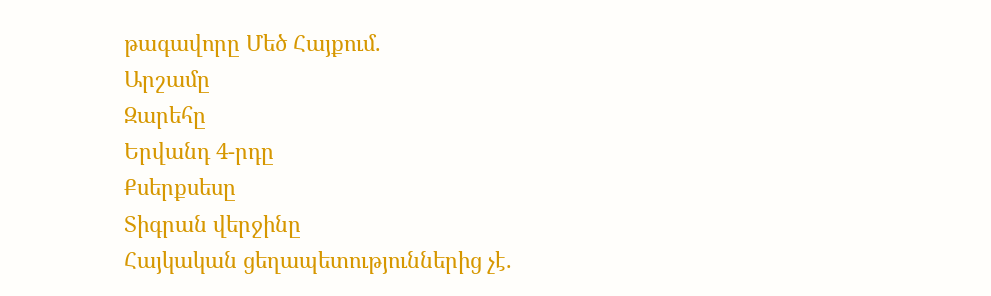թագավորը Մեծ Հայքում.
Արշամը
Զարեհը
Երվանդ 4-րդը
Քսերքսեսը
Տիգրան վերջինը
Հայկական ցեղապետություններից չէ.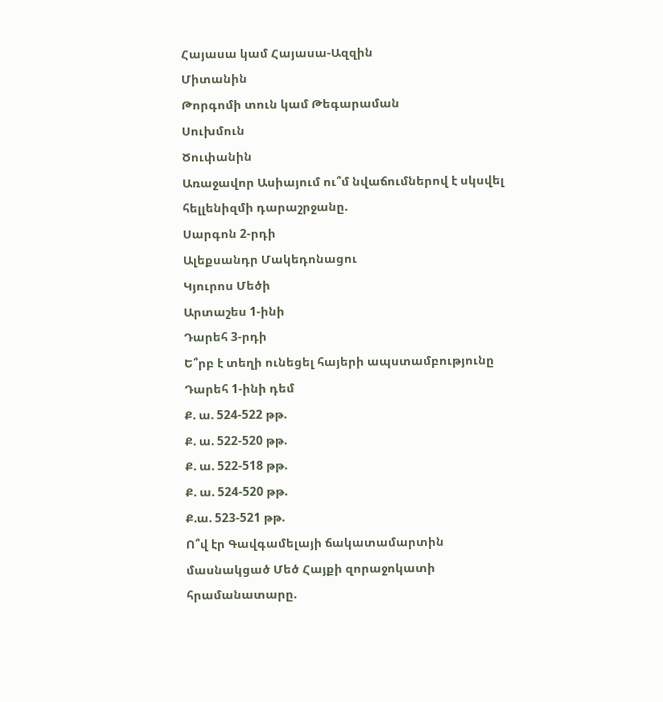Հայասա կամ Հայասա-Ազզին
Միտանին
Թորգոմի տուն կամ Թեգարաման
Սուխմուն
Ծուփանին
Առաջավոր Ասիայում ու՞մ նվաճումներով է սկսվել հելլենիզմի դարաշրջանը.
Սարգոն 2-րդի
Ալեքսանդր Մակեդոնացու
Կյուրոս Մեծի
Արտաշես 1-ինի
Դարեհ 3-րդի
Ե՞րբ է տեղի ունեցել հայերի ապստամբությունը Դարեհ 1-ինի դեմ
Ք. ա. 524-522 թթ.
Ք. ա. 522-520 թթ.
Ք. ա. 522-518 թթ.
Ք. ա. 524-520 թթ.
Ք.ա. 523-521 թթ.
Ո՞վ էր Գավգամելայի ճակատամարտին մասնակցած Մեծ Հայքի զորաջոկատի հրամանատարը.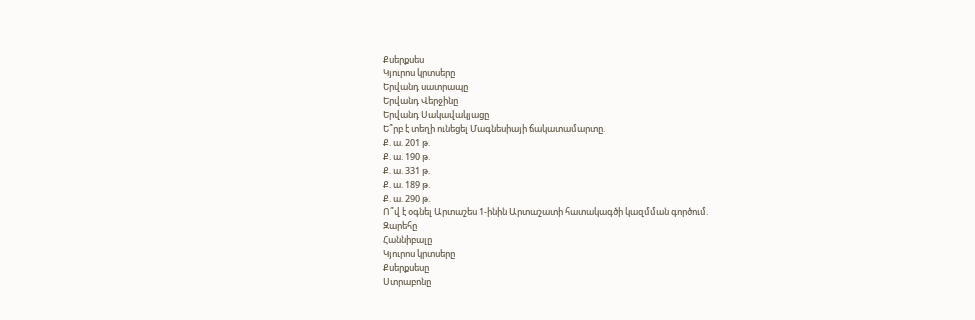Քսերքսես
Կյուրոս կրտսերը
Երվանդ սատրապը
Երվանդ Վերջինը
Երվանդ Սակավակյացը
Ե՞րբ է տեղի ունեցել Մագնեսիայի ճակատամարտը.
Ք. ա. 201 թ.
Ք. ա. 190 թ.
Ք. ա. 331 թ.
Ք. ա. 189 թ.
Ք. ա. 290 թ.
Ո՞վ է օգնել Արտաշես 1-ինին Արտաշատի հատակագծի կազմման գործում.
Զարեհը
Հաննիբալը
Կյուրոս կրտսերը
Քսերքսեսը
Ստրաբոնը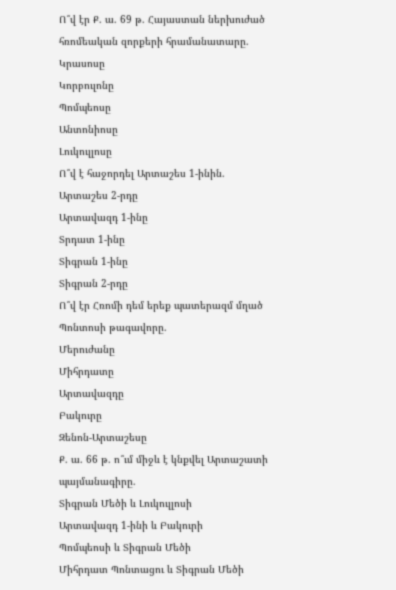Ո՞վ էր Ք. ա. 69 թ. Հայաստան ներխուժած հռոմեական զորքերի հրամանատարը.
Կրասոսը
Կորբուլոնը
Պոմպեոսը
Անտոնիոսը
Լուկուլլոսը
Ո՞վ է հաջորդել Արտաշես 1-ինին.
Արտաշես 2-րդը
Արտավազդ 1-ինը
Տրդատ 1-ինը
Տիգրան 1-ինը
Տիգրան 2-րդը
Ո՞վ էր Հռոմի դեմ երեք պատերազմ մղած Պոնտոսի թագավորը.
Մերուժանը
Միհրդատը
Արտավազդը
Բակուրը
Զենոն-Արտաշեսը
Ք. ա. 66 թ. ո՞ւմ միջև է կնքվել Արտաշատի պայմանագիրը.
Տիգրան Մեծի և Լուկուլլոսի
Արտավազդ 1-ինի և Բակուրի
Պոմպեոսի և Տիգրան Մեծի
Միհրդատ Պոնտացու և Տիգրան Մեծի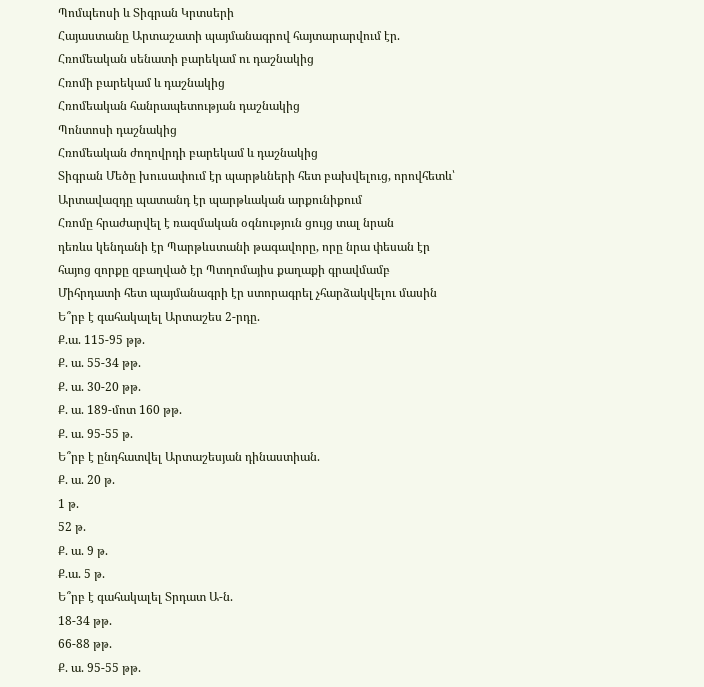Պոմպեոսի և Տիգրան Կրտսերի
Հայաստանը Արտաշատի պայմանագրով հայտարարվում էր.
Հռոմեական սենատի բարեկամ ու դաշնակից
Հռոմի բարեկամ և դաշնակից
Հռոմեական հանրապետության դաշնակից
Պոնտոսի դաշնակից
Հռոմեական ժողովրդի բարեկամ և դաշնակից
Տիգրան Մեծը խուսափում էր պարթևների հետ բախվելուց, որովհետև՝
Արտավազդը պատանդ էր պարթևական արքունիքում
Հռոմը հրաժարվել է ռազմական օգնություն ցույց տալ նրան
դեռևս կենդանի էր Պարթևստանի թագավորը, որը նրա փեսան էր
հայոց զորքը զբաղված էր Պտղոմայիս քաղաքի գրավմամբ
Միհրդատի հետ պայմանագրի էր ստորագրել չհարձակվելու մասին
Ե՞րբ է գահակալել Արտաշես 2-րդը.
Ք.ա. 115-95 թթ.
Ք. ա. 55-34 թթ.
Ք. ա. 30-20 թթ.
Ք. ա. 189-մոտ 160 թթ.
Ք. ա. 95-55 թ.
Ե՞րբ է ընդհատվել Արտաշեսյան դինաստիան.
Ք. ա. 20 թ.
1 թ.
52 թ.
Ք. ա. 9 թ.
Ք.ա. 5 թ.
Ե՞րբ է գահակալել Տրդատ Ա-ն.
18-34 թթ.
66-88 թթ.
Ք. ա. 95-55 թթ.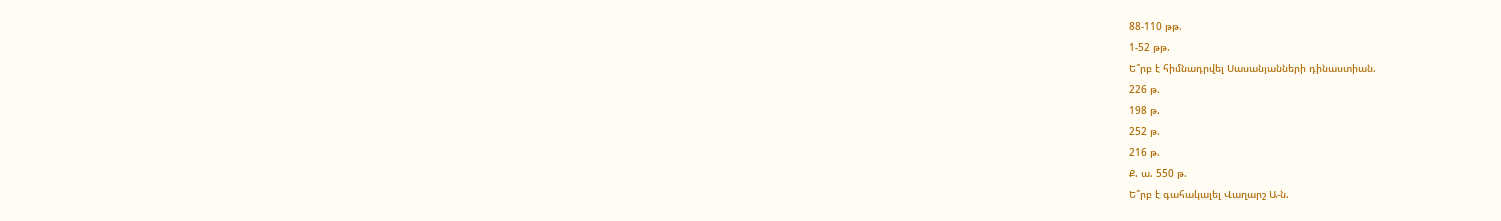88-110 թթ.
1-52 թթ.
Ե՞րբ է հիմնադրվել Սասանյանների դինաստիան.
226 թ.
198 թ.
252 թ.
216 թ.
Ք. ա. 550 թ.
Ե՞րբ է գահակալել Վաղարշ Ա-ն.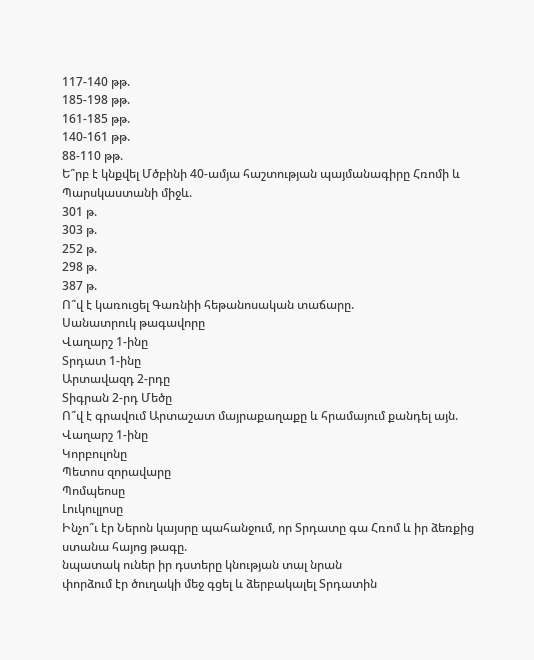117-140 թթ.
185-198 թթ.
161-185 թթ.
140-161 թթ.
88-110 թթ.
Ե՞րբ է կնքվել Մծբինի 40-ամյա հաշտության պայմանագիրը Հռոմի և Պարսկաստանի միջև.
301 թ.
303 թ.
252 թ.
298 թ.
387 թ.
Ո՞վ է կառուցել Գառնիի հեթանոսական տաճարը.
Սանատրուկ թագավորը
Վաղարշ 1-ինը
Տրդատ 1-ինը
Արտավազդ 2-րդը
Տիգրան 2-րդ Մեծը
Ո՞վ է գրավում Արտաշատ մայրաքաղաքը և հրամայում քանդել այն.
Վաղարշ 1-ինը
Կորբուլոնը
Պետոս զորավարը
Պոմպեոսը
Լուկուլլոսը
Ինչո՞ւ էր Ներոն կայսրը պահանջում, որ Տրդատը գա Հռոմ և իր ձեռքից ստանա հայոց թագը.
նպատակ ուներ իր դստերը կնության տալ նրան
փորձում էր ծուղակի մեջ գցել և ձերբակալել Տրդատին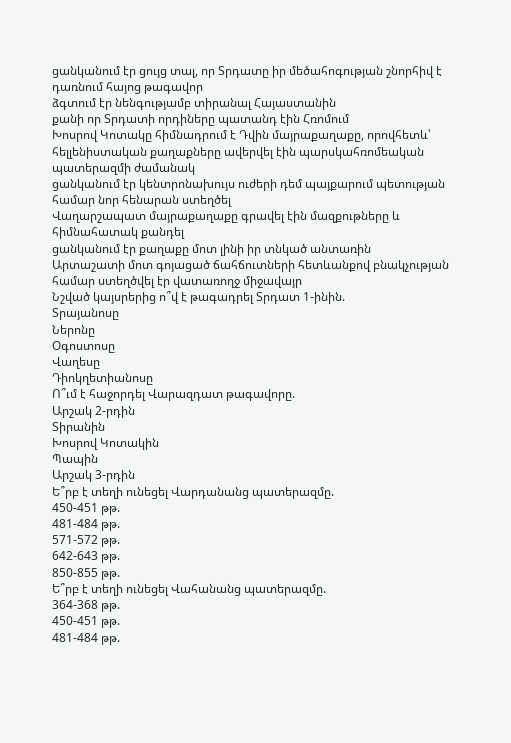ցանկանում էր ցույց տալ, որ Տրդատը իր մեծահոգության շնորհիվ է դառնում հայոց թագավոր
ձգտում էր նենգությամբ տիրանալ Հայաստանին
քանի որ Տրդատի որդիները պատանդ էին Հռոմում
Խոսրով Կոտակը հիմնադրում է Դվին մայրաքաղաքը, որովհետև՝
հելլենիստական քաղաքները ավերվել էին պարսկահռոմեական պատերազմի ժամանակ
ցանկանում էր կենտրոնախույս ուժերի դեմ պայքարում պետության համար նոր հենարան ստեղծել
Վաղարշապատ մայրաքաղաքը գրավել էին մազքութները և հիմնահատակ քանդել
ցանկանում էր քաղաքը մոտ լինի իր տնկած անտառին
Արտաշատի մոտ գոյացած ճահճուտների հետևանքով բնակչության համար ստեղծվել էր վատառողջ միջավայր
Նշված կայսրերից ո՞վ է թագադրել Տրդատ 1-ինին.
Տրայանոսը
Ներոնը
Օգոստոսը
Վաղեսը
Դիոկղետիանոսը
Ո՞ւմ է հաջորդել Վարազդատ թագավորը.
Արշակ 2-րդին
Տիրանին
Խոսրով Կոտակին
Պապին
Արշակ 3-րդին
Ե՞րբ է տեղի ունեցել Վարդանանց պատերազմը.
450-451 թթ.
481-484 թթ.
571-572 թթ.
642-643 թթ.
850-855 թթ.
Ե՞րբ է տեղի ունեցել Վահանանց պատերազմը.
364-368 թթ.
450-451 թթ.
481-484 թթ.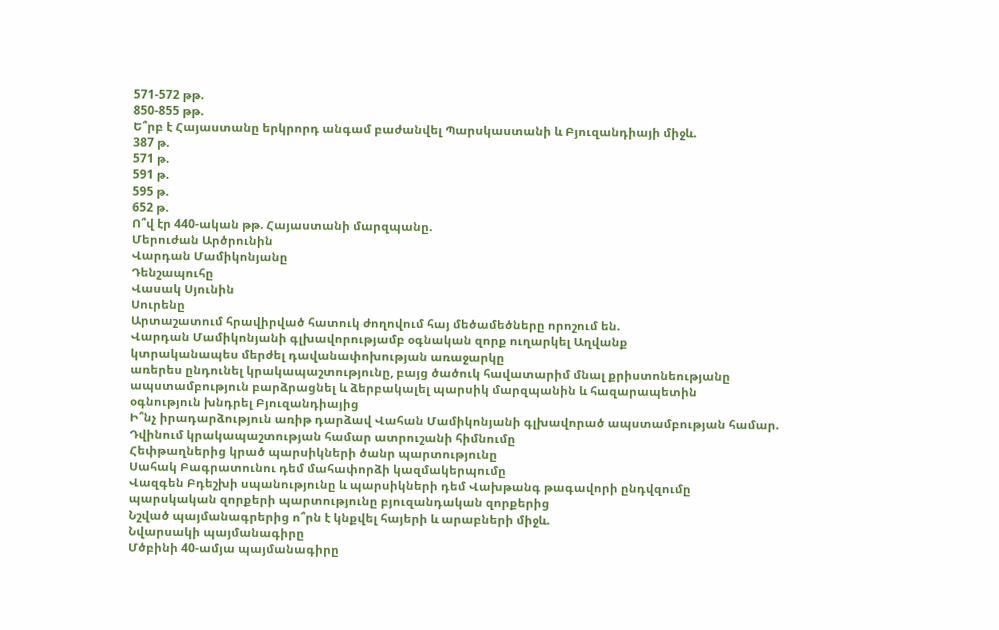571-572 թթ.
850-855 թթ.
Ե՞րբ է Հայաստանը երկրորդ անգամ բաժանվել Պարսկաստանի և Բյուզանդիայի միջև.
387 թ.
571 թ.
591 թ.
595 թ.
652 թ.
Ո՞վ էր 440-ական թթ. Հայաստանի մարզպանը.
Մերուժան Արծրունին
Վարդան Մամիկոնյանը
Դենշապուհը
Վասակ Սյունին
Սուրենը
Արտաշատում հրավիրված հատուկ ժողովում հայ մեծամեծները որոշում են.
Վարդան Մամիկոնյանի գլխավորությամբ օգնական զորք ուղարկել Աղվանք
կտրականապես մերժել դավանափոխության առաջարկը
առերես ընդունել կրակապաշտությունը, բայց ծածուկ հավատարիմ մնալ քրիստոնեությանը
ապստամբություն բարձրացնել և ձերբակալել պարսիկ մարզպանին և հազարապետին
օգնություն խնդրել Բյուզանդիայից
Ի՞նչ իրադարձություն առիթ դարձավ Վահան Մամիկոնյանի գլխավորած ապստամբության համար.
Դվինում կրակապաշտության համար ատրուշանի հիմնումը
Հեփթաղներից կրած պարսիկների ծանր պարտությունը
Սահակ Բագրատունու դեմ մահափորձի կազմակերպումը
Վազգեն Բդեշխի սպանությունը և պարսիկների դեմ Վախթանգ թագավորի ընդվզումը
պարսկական զորքերի պարտությունը բյուզանդական զորքերից
Նշված պայմանագրերից ո՞րն է կնքվել հայերի և արաբների միջև.
Նվարսակի պայմանագիրը
Մծբինի 40-ամյա պայմանագիրը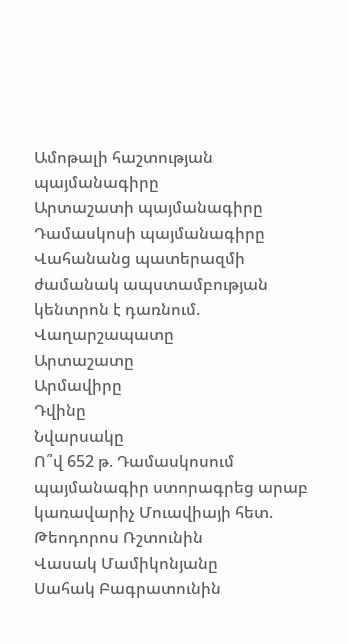Ամոթալի հաշտության պայմանագիրը
Արտաշատի պայմանագիրը
Դամասկոսի պայմանագիրը
Վահանանց պատերազմի ժամանակ ապստամբության կենտրոն է դառնում.
Վաղարշապատը
Արտաշատը
Արմավիրը
Դվինը
Նվարսակը
Ո՞վ 652 թ. Դամասկոսում պայմանագիր ստորագրեց արաբ կառավարիչ Մուավիայի հետ.
Թեոդորոս Ռշտունին
Վասակ Մամիկոնյանը
Սահակ Բագրատունին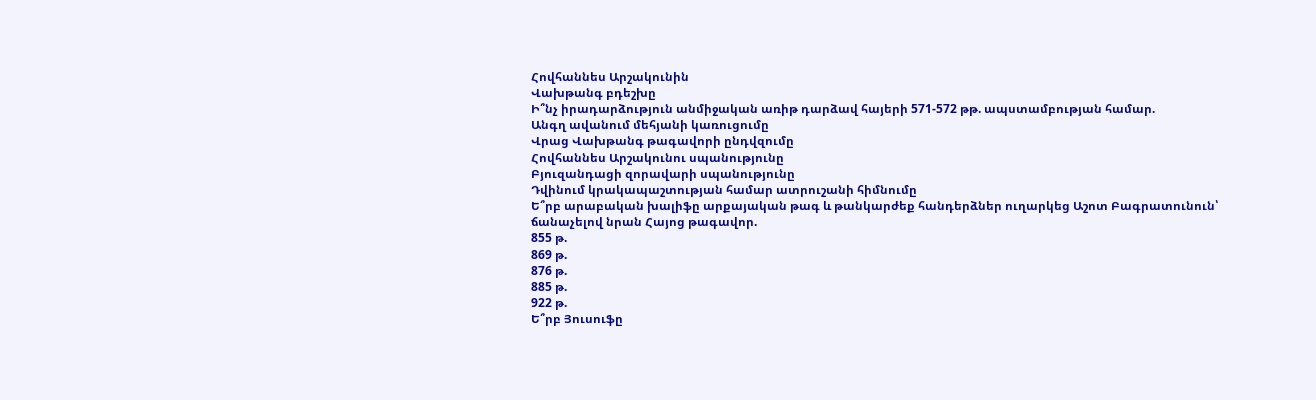Հովհաննես Արշակունին
Վախթանգ բդեշխը
Ի՞նչ իրադարձություն անմիջական առիթ դարձավ հայերի 571-572 թթ. ապստամբության համար.
Անգղ ավանում մեհյանի կառուցումը
Վրաց Վախթանգ թագավորի ընդվզումը
Հովհաննես Արշակունու սպանությունը
Բյուզանդացի զորավարի սպանությունը
Դվինում կրակապաշտության համար ատրուշանի հիմնումը
Ե՞րբ արաբական խալիֆը արքայական թագ և թանկարժեք հանդերձներ ուղարկեց Աշոտ Բագրատունուն՝ ճանաչելով նրան Հայոց թագավոր.
855 թ.
869 թ.
876 թ.
885 թ.
922 թ.
Ե՞րբ Յուսուֆը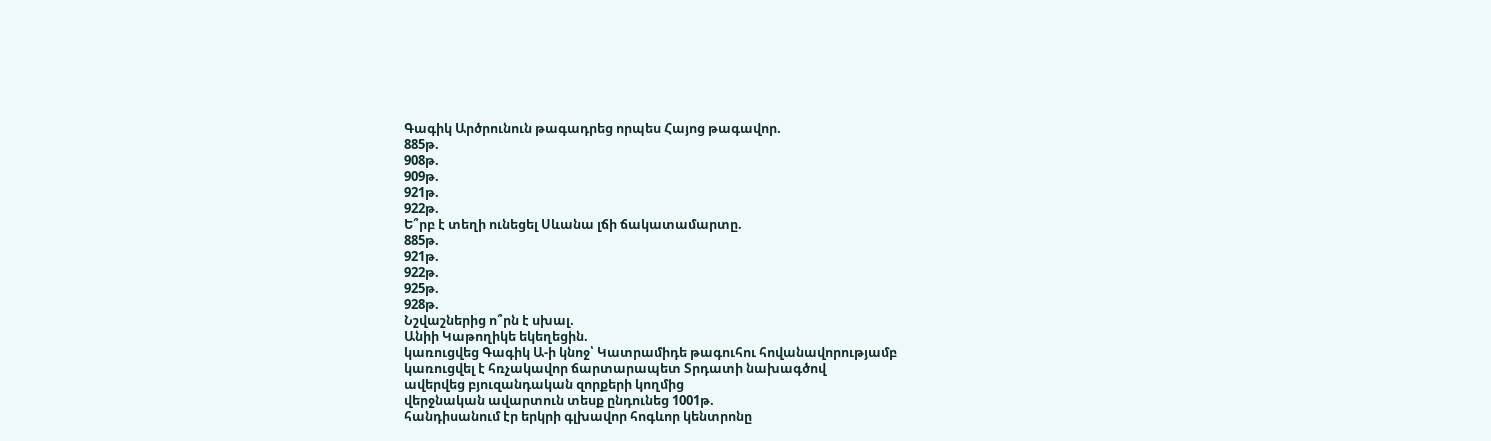Գագիկ Արծրունուն թագադրեց որպես Հայոց թագավոր.
885թ.
908թ.
909թ.
921թ.
922թ.
Ե՞րբ է տեղի ունեցել Սևանա լճի ճակատամարտը.
885թ.
921թ.
922թ.
925թ.
928թ.
Նշվաշներից ո՞րն է սխալ.
Անիի Կաթողիկե եկեղեցին.
կառուցվեց Գագիկ Ա-ի կնոջ՝ Կատրամիդե թագուհու հովանավորությամբ
կառուցվել է հռչակավոր ճարտարապետ Տրդատի նախագծով
ավերվեց բյուզանդական զորքերի կողմից
վերջնական ավարտուն տեսք ընդունեց 1001թ.
հանդիսանում էր երկրի գլխավոր հոգևոր կենտրոնը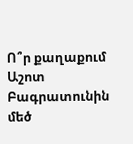Ո՞ր քաղաքում Աշոտ Բագրատունին մեծ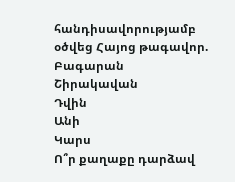հանդիսավորությամբ օծվեց Հայոց թագավոր.
Բագարան
Շիրակավան
Դվին
Անի
Կարս
Ո՞ր քաղաքը դարձավ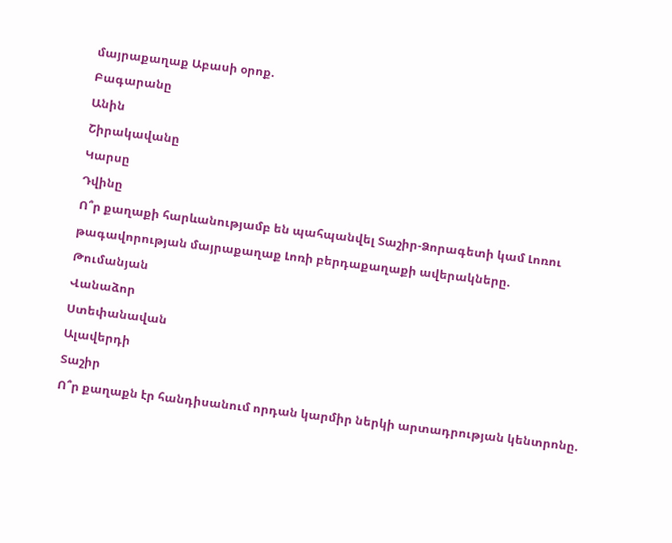մայրաքաղաք Աբասի օրոք.
Բագարանը
Անին
Շիրակավանը
Կարսը
Դվինը
Ո՞ր քաղաքի հարևանությամբ են պահպանվել Տաշիր-Ձորագետի կամ Լոռու թագավորության մայրաքաղաք Լոռի բերդաքաղաքի ավերակները.
Թումանյան
Վանաձոր
Ստեփանավան
Ալավերդի
Տաշիր
Ո՞ր քաղաքն էր հանդիսանում որդան կարմիր ներկի արտադրության կենտրոնը.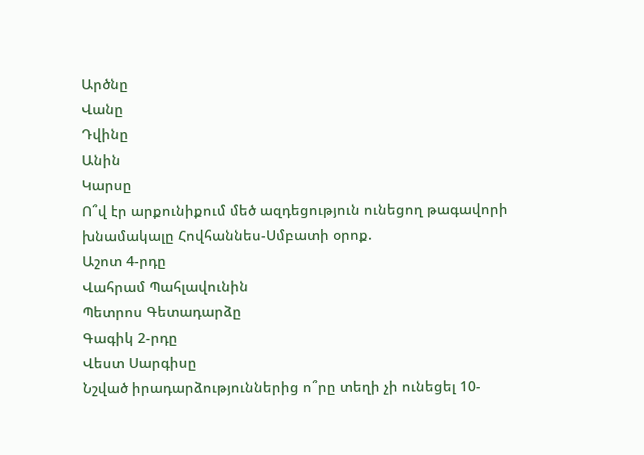Արծնը
Վանը
Դվինը
Անին
Կարսը
Ո՞վ էր արքունիքում մեծ ազդեցություն ունեցող թագավորի խնամակալը Հովհաննես-Սմբատի օրոք.
Աշոտ 4-րդը
Վահրամ Պահլավունին
Պետրոս Գետադարձը
Գագիկ 2-րդը
Վեստ Սարգիսը
Նշված իրադարձություններից ո՞րը տեղի չի ունեցել 10-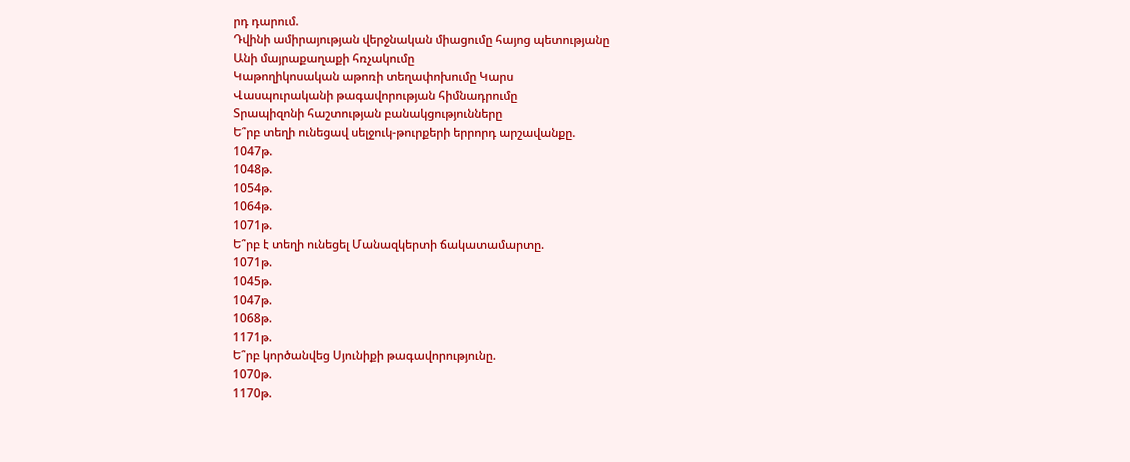րդ դարում.
Դվինի ամիրայության վերջնական միացումը հայոց պետությանը
Անի մայրաքաղաքի հռչակումը
Կաթողիկոսական աթոռի տեղափոխումը Կարս
Վասպուրականի թագավորության հիմնադրումը
Տրապիզոնի հաշտության բանակցությունները
Ե՞րբ տեղի ունեցավ սելջուկ-թուրքերի երրորդ արշավանքը.
1047թ.
1048թ.
1054թ.
1064թ.
1071թ.
Ե՞րբ է տեղի ունեցել Մանազկերտի ճակատամարտը.
1071թ.
1045թ.
1047թ.
1068թ.
1171թ.
Ե՞րբ կործանվեց Սյունիքի թագավորությունը.
1070թ.
1170թ.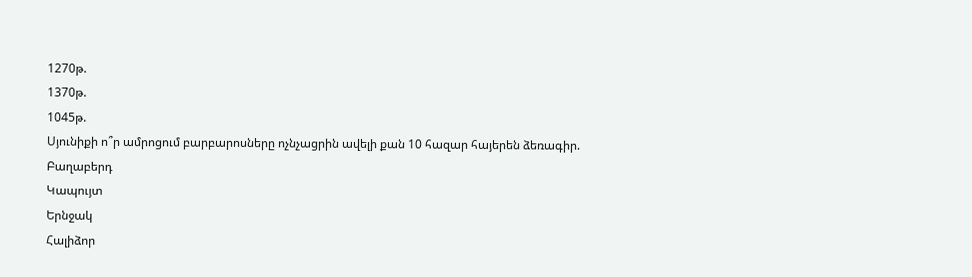1270թ.
1370թ.
1045թ.
Սյունիքի ո՞ր ամրոցում բարբարոսները ոչնչացրին ավելի քան 10 հազար հայերեն ձեռագիր.
Բաղաբերդ
Կապույտ
Երնջակ
Հալիձոր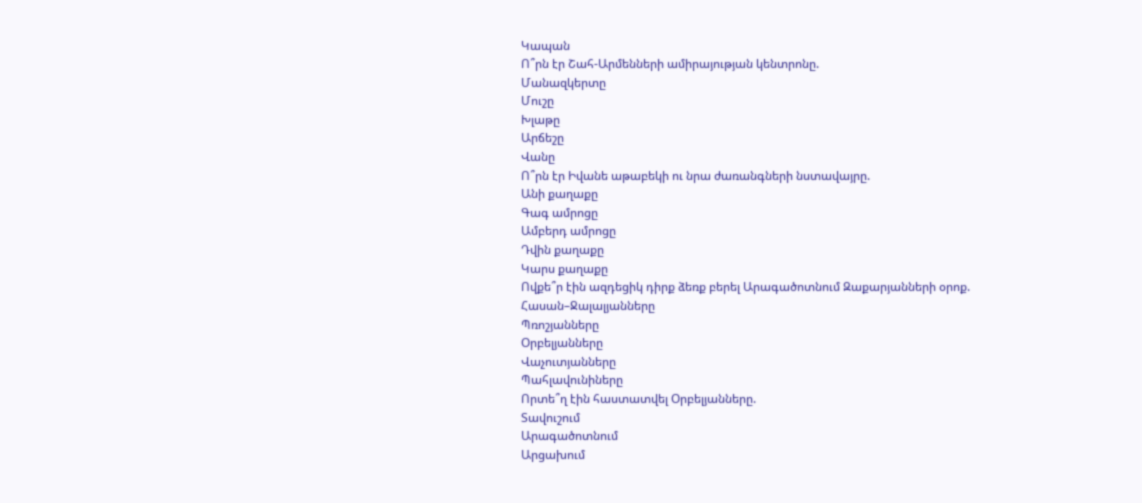Կապան
Ո՞րն էր Շահ-Արմենների ամիրայության կենտրոնը.
Մանազկերտը
Մուշը
Խլաթը
Արճեշը
Վանը
Ո՞րն էր Իվանե աթաբեկի ու նրա ժառանգների նստավայրը.
Անի քաղաքը
Գագ ամրոցը
Ամբերդ ամրոցը
Դվին քաղաքը
Կարս քաղաքը
Ովքե՞ր էին ազդեցիկ դիրք ձեռք բերել Արագածոտնում Զաքարյանների օրոք.
Հասան–Ջալալյանները
Պռոշյանները
Օրբելյանները
Վաչուտյանները
Պահլավունիները
Որտե՞ղ էին հաստատվել Օրբելյանները.
Տավուշում
Արագածոտնում
Արցախում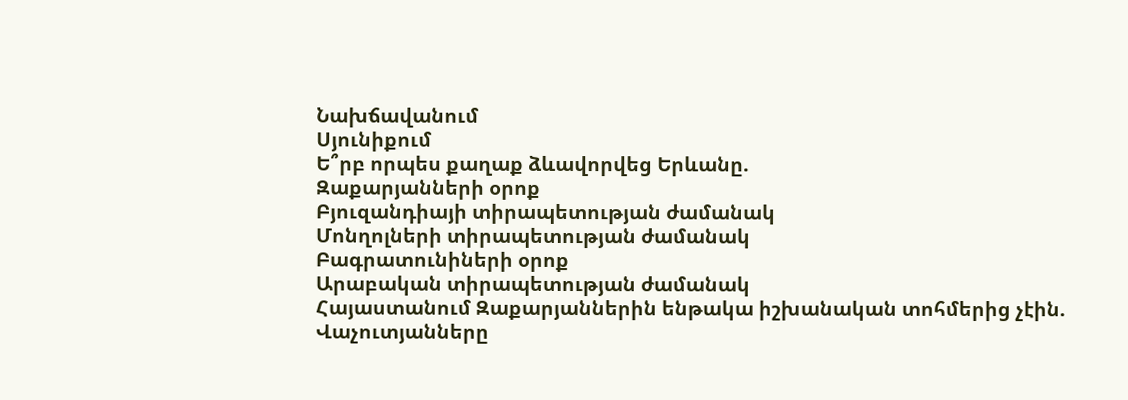Նախճավանում
Սյունիքում
Ե՞րբ որպես քաղաք ձևավորվեց Երևանը.
Զաքարյանների օրոք
Բյուզանդիայի տիրապետության ժամանակ
Մոնղոլների տիրապետության ժամանակ
Բագրատունիների օրոք
Արաբական տիրապետության ժամանակ
Հայաստանում Զաքարյաններին ենթակա իշխանական տոհմերից չէին.
Վաչուտյանները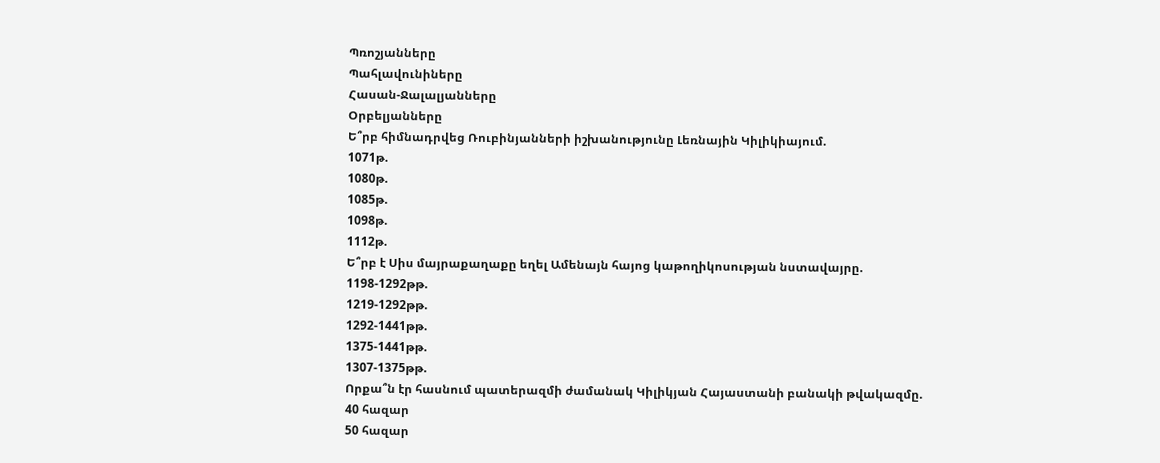Պռոշյանները
Պահլավունիները
Հասան-Ջալալյանները
Օրբելյանները
Ե՞րբ հիմնադրվեց Ռուբինյանների իշխանությունը Լեռնային Կիլիկիայում.
1071թ.
1080թ.
1085թ.
1098թ.
1112թ.
Ե՞րբ է Սիս մայրաքաղաքը եղել Ամենայն հայոց կաթողիկոսության նստավայրը.
1198-1292թթ.
1219-1292թթ.
1292-1441թթ.
1375-1441թթ.
1307-1375թթ.
Որքա՞ն էր հասնում պատերազմի ժամանակ Կիլիկյան Հայաստանի բանակի թվակազմը.
40 հազար
50 հազար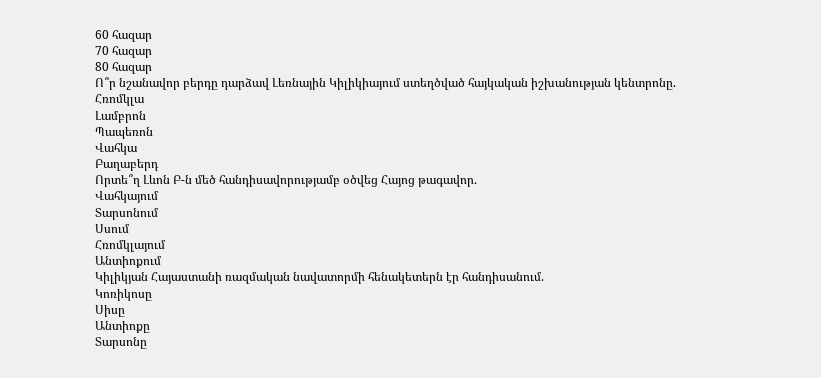60 հազար
70 հազար
80 հազար
Ո՞ր նշանավոր բերդը դարձավ Լեռնային Կիլիկիայում ստեղծված հայկական իշխանության կենտրոնը.
Հռոմկլա
Լամբրոն
Պապեռոն
Վահկա
Բաղաբերդ
Որտե՞ղ Լևոն Բ-ն մեծ հանդիսավորությամբ օծվեց Հայոց թագավոր.
Վահկայում
Տարսոնում
Սսում
Հռոմկլայում
Անտիոքում
Կիլիկյան Հայաստանի ռազմական նավատորմի հենակետերն էր հանդիսանում.
Կոռիկոսը
Սիսը
Անտիոքը
Տարսոնը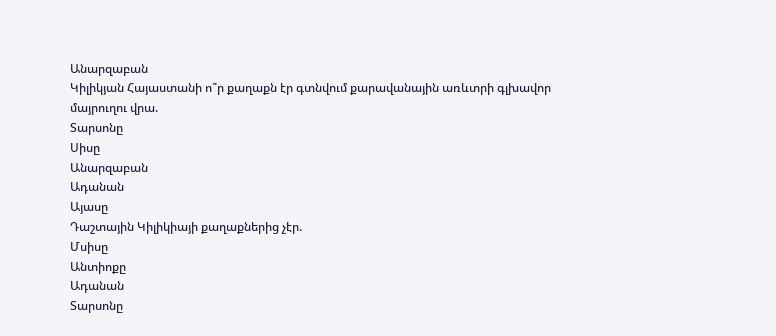Անարզաբան
Կիլիկյան Հայաստանի ո՞ր քաղաքն էր գտնվում քարավանային առևտրի գլխավոր մայրուղու վրա.
Տարսոնը
Սիսը
Անարզաբան
Ադանան
Այասը
Դաշտային Կիլիկիայի քաղաքներից չէր.
Մսիսը
Անտիոքը
Ադանան
Տարսոնը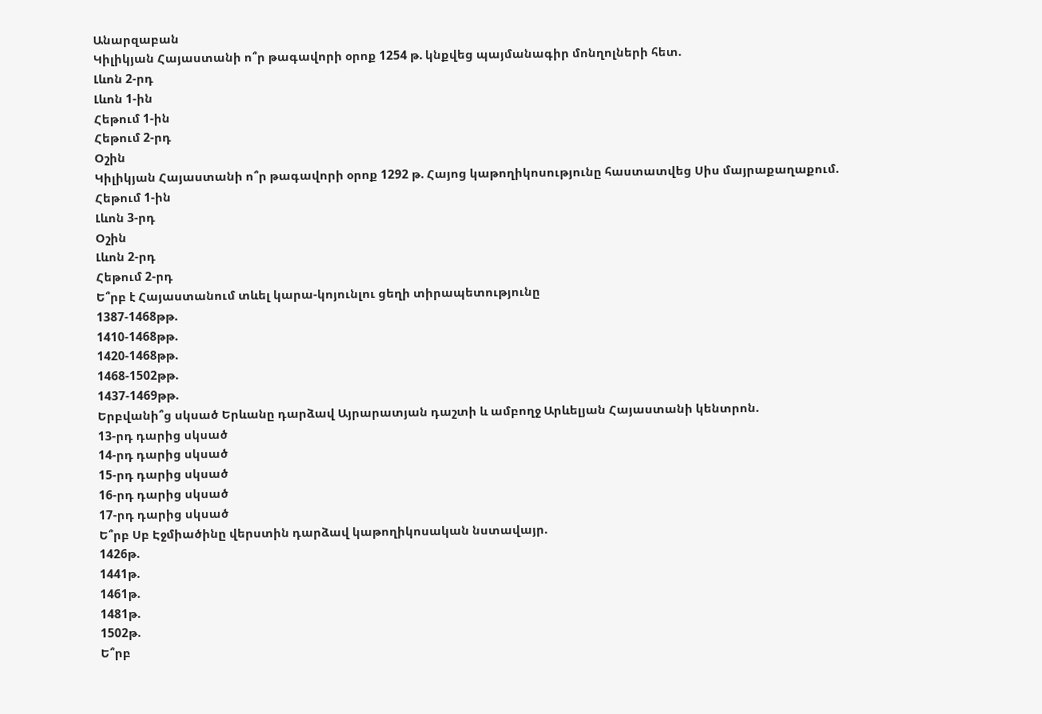Անարզաբան
Կիլիկյան Հայաստանի ո՞ր թագավորի օրոք 1254 թ. կնքվեց պայմանագիր մոնղոլների հետ.
Լևոն 2-րդ
Լևոն 1-ին
Հեթում 1-ին
Հեթում 2-րդ
Օշին
Կիլիկյան Հայաստանի ո՞ր թագավորի օրոք 1292 թ. Հայոց կաթողիկոսությունը հաստատվեց Սիս մայրաքաղաքում.
Հեթում 1-ին
Լևոն 3-րդ
Օշին
Լևոն 2-րդ
Հեթում 2-րդ
Ե՞րբ է Հայաստանում տևել կարա-կոյունլու ցեղի տիրապետությունը
1387-1468թթ.
1410-1468թթ.
1420-1468թթ.
1468-1502թթ.
1437-1469թթ.
Երբվանի՞ց սկսած Երևանը դարձավ Այրարատյան դաշտի և ամբողջ Արևելյան Հայաստանի կենտրոն.
13-րդ դարից սկսած
14-րդ դարից սկսած
15-րդ դարից սկսած
16-րդ դարից սկսած
17-րդ դարից սկսած
Ե՞րբ Սբ Էջմիածինը վերստին դարձավ կաթողիկոսական նստավայր.
1426թ.
1441թ.
1461թ.
1481թ.
1502թ.
Ե՞րբ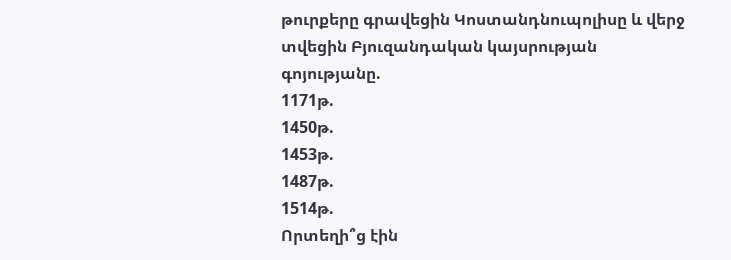թուրքերը գրավեցին Կոստանդնուպոլիսը և վերջ տվեցին Բյուզանդական կայսրության գոյությանը.
1171թ.
1450թ.
1453թ.
1487թ.
1514թ.
Որտեղի՞ց էին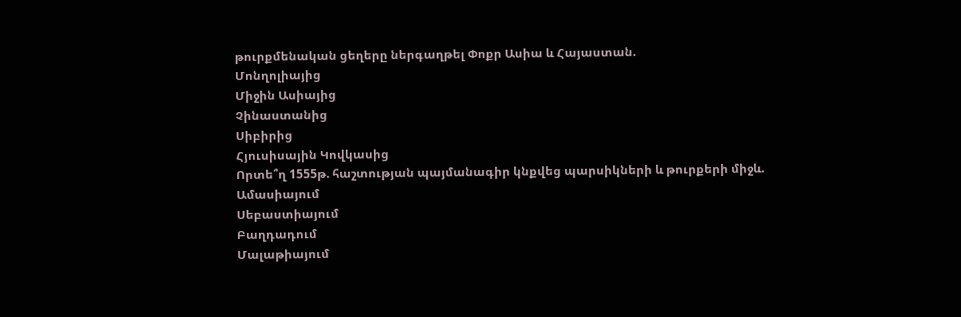թուրքմենական ցեղերը ներգաղթել Փոքր Ասիա և Հայաստան.
Մոնղոլիայից
Միջին Ասիայից
Չինաստանից
Սիբիրից
Հյուսիսային Կովկասից
Որտե՞ղ 1555թ. հաշտության պայմանագիր կնքվեց պարսիկների և թուրքերի միջև.
Ամասիայում
Սեբաստիայում
Բաղդադում
Մալաթիայում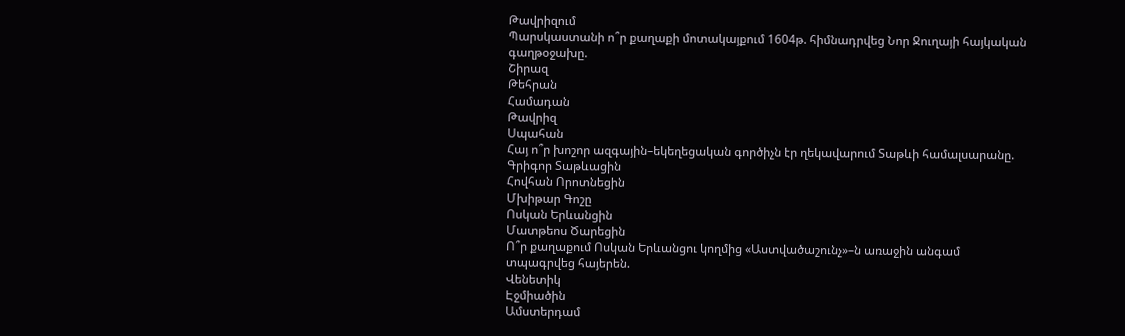Թավրիզում
Պարսկաստանի ո՞ր քաղաքի մոտակայքում 1604թ. հիմնադրվեց Նոր Ջուղայի հայկական գաղթօջախը.
Շիրազ
Թեհրան
Համադան
Թավրիզ
Սպահան
Հայ ո՞ր խոշոր ազգային–եկեղեցական գործիչն էր ղեկավարում Տաթևի համալսարանը.
Գրիգոր Տաթևացին
Հովհան Որոտնեցին
Մխիթար Գոշը
Ոսկան Երևանցին
Մատթեոս Ծարեցին
Ո՞ր քաղաքում Ոսկան Երևանցու կողմից «Աստվածաշունչ»–ն առաջին անգամ տպագրվեց հայերեն.
Վենետիկ
Էջմիածին
Ամստերդամ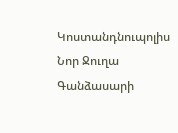Կոստանդնուպոլիս
Նոր Ջուղա
Գանձասարի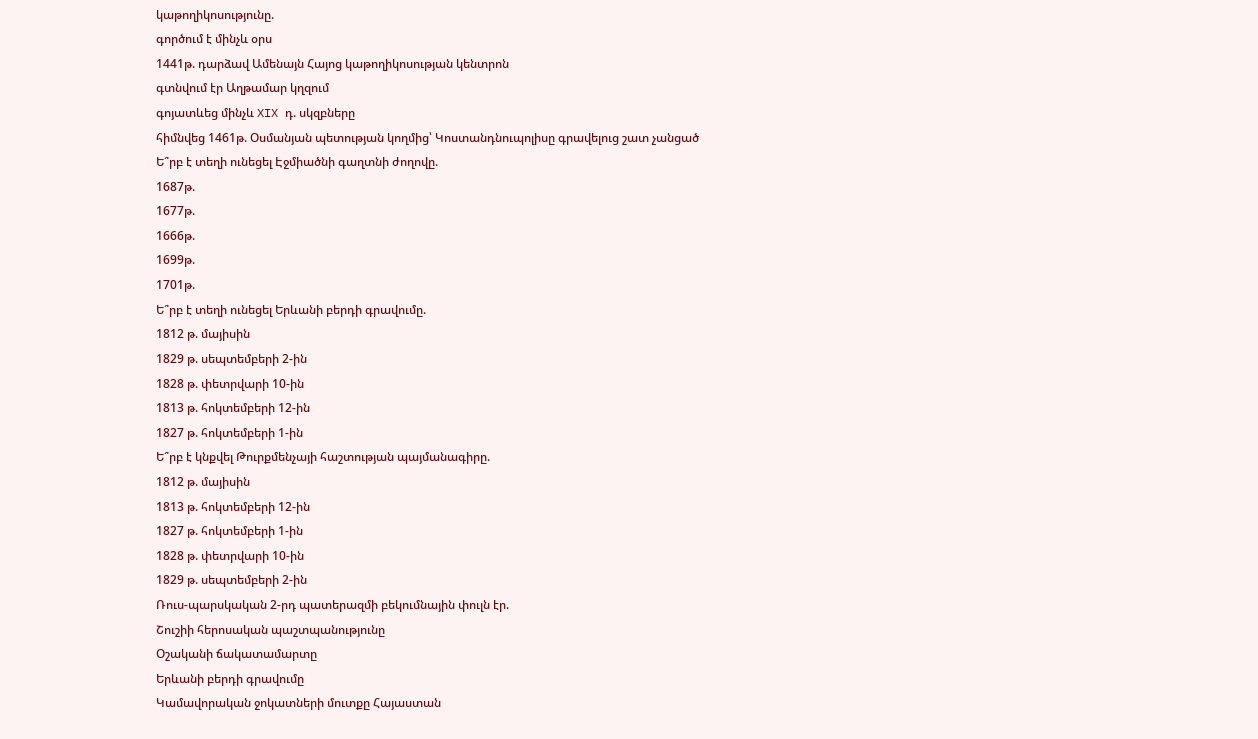կաթողիկոսությունը.
գործում է մինչև օրս
1441թ. դարձավ Ամենայն Հայոց կաթողիկոսության կենտրոն
գտնվում էր Աղթամար կղզում
գոյատևեց մինչև XIX դ. սկզբները
հիմնվեց 1461թ. Օսմանյան պետության կողմից՝ Կոստանդնուպոլիսը գրավելուց շատ չանցած
Ե՞րբ է տեղի ունեցել Էջմիածնի գաղտնի ժողովը.
1687թ.
1677թ.
1666թ.
1699թ.
1701թ.
Ե՞րբ է տեղի ունեցել Երևանի բերդի գրավումը.
1812 թ. մայիսին
1829 թ. սեպտեմբերի 2-ին
1828 թ. փետրվարի 10-ին
1813 թ. հոկտեմբերի 12-ին
1827 թ. հոկտեմբերի 1-ին
Ե՞րբ է կնքվել Թուրքմենչայի հաշտության պայմանագիրը.
1812 թ. մայիսին
1813 թ. հոկտեմբերի 12-ին
1827 թ. հոկտեմբերի 1-ին
1828 թ. փետրվարի 10-ին
1829 թ. սեպտեմբերի 2-ին
Ռուս-պարսկական 2-րդ պատերազմի բեկումնային փուլն էր.
Շուշիի հերոսական պաշտպանությունը
Օշականի ճակատամարտը
Երևանի բերդի գրավումը
Կամավորական ջոկատների մուտքը Հայաստան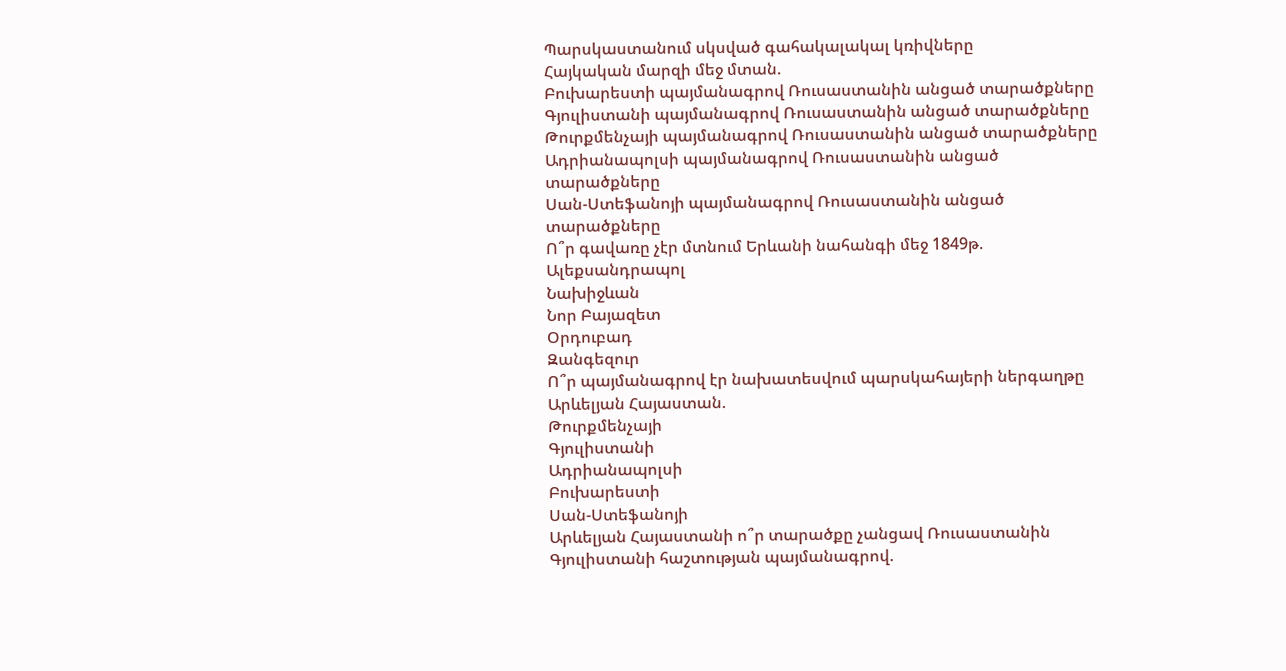Պարսկաստանում սկսված գահակալակալ կռիվները
Հայկական մարզի մեջ մտան.
Բուխարեստի պայմանագրով Ռուսաստանին անցած տարածքները
Գյուլիստանի պայմանագրով Ռուսաստանին անցած տարածքները
Թուրքմենչայի պայմանագրով Ռուսաստանին անցած տարածքները
Ադրիանապոլսի պայմանագրով Ռուսաստանին անցած տարածքները
Սան-Ստեֆանոյի պայմանագրով Ռուսաստանին անցած տարածքները
Ո՞ր գավառը չէր մտնում Երևանի նահանգի մեջ 1849թ.
Ալեքսանդրապոլ
Նախիջևան
Նոր Բայազետ
Օրդուբադ
Զանգեզուր
Ո՞ր պայմանագրով էր նախատեսվում պարսկահայերի ներգաղթը Արևելյան Հայաստան.
Թուրքմենչայի
Գյուլիստանի
Ադրիանապոլսի
Բուխարեստի
Սան-Ստեֆանոյի
Արևելյան Հայաստանի ո՞ր տարածքը չանցավ Ռուսաստանին Գյուլիստանի հաշտության պայմանագրով.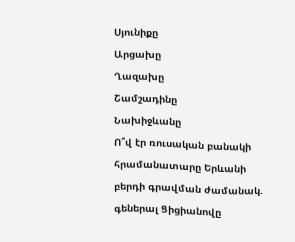Սյունիքը
Արցախը
Ղազախը
Շամշադինը
Նախիջևանը
Ո՞վ էր ռուսական բանակի հրամանատարը Երևանի բերդի գրավման ժամանակ.
գեներալ Ցիցիանովը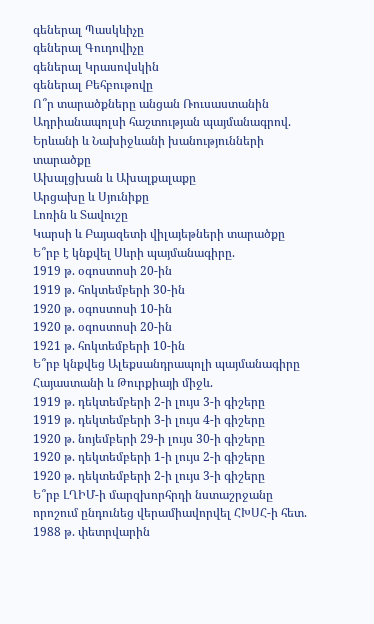գեներալ Պասկևիչը
գեներալ Գուդովիչը
գեներալ Կրասովսկին
գեներալ Բեհբութովը
Ո՞ր տարածքները անցան Ռուսաստանին Ադրիանապոլսի հաշտության պայմանագրով.
Երևանի և Նախիջևանի խանությունների տարածքը
Ախալցխան և Ախալքալաքը
Արցախը և Սյունիքը
Լոռին և Տավուշը
Կարսի և Բայազետի վիլայեթների տարածքը
Ե՞րբ է կնքվել Սևրի պայմանագիրը.
1919 թ. օգոստոսի 20-ին
1919 թ. հոկտեմբերի 30-ին
1920 թ. օգոստոսի 10-ին
1920 թ. օգոստոսի 20-ին
1921 թ. հոկտեմբերի 10-ին
Ե՞րբ կնքվեց Ալեքսանդրապոլի պայմանագիրը Հայաստանի և Թուրքիայի միջև.
1919 թ. դեկտեմբերի 2-ի լույս 3-ի գիշերը
1919 թ. դեկտեմբերի 3-ի լույս 4-ի գիշերը
1920 թ. նոյեմբերի 29-ի լույս 30-ի գիշերը
1920 թ. դեկտեմբերի 1-ի լույս 2-ի գիշերը
1920 թ. դեկտեմբերի 2-ի լույս 3-ի գիշերը
Ե՞րբ ԼՂԻՄ-ի մարզխորհրդի նստաշրջանը որոշում ընդունեց վերամիավորվել ՀԽՍՀ-ի հետ.
1988 թ. փետրվարին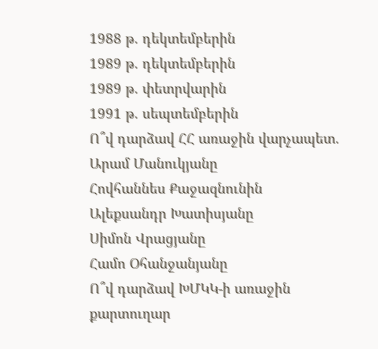1988 թ. դեկտեմբերին
1989 թ. դեկտեմբերին
1989 թ. փետրվարին
1991 թ. սեպտեմբերին
Ո՞վ դարձավ ՀՀ առաջին վարչապետ.
Արամ Մանուկյանը
Հովհաննես Քաջազնունին
Ալեքսանդր Խատիսյանը
Սիմոն Վրացյանը
Համո Օհանջանյանը
Ո՞վ դարձավ ԽՄԿԿ-ի առաջին քարտուղար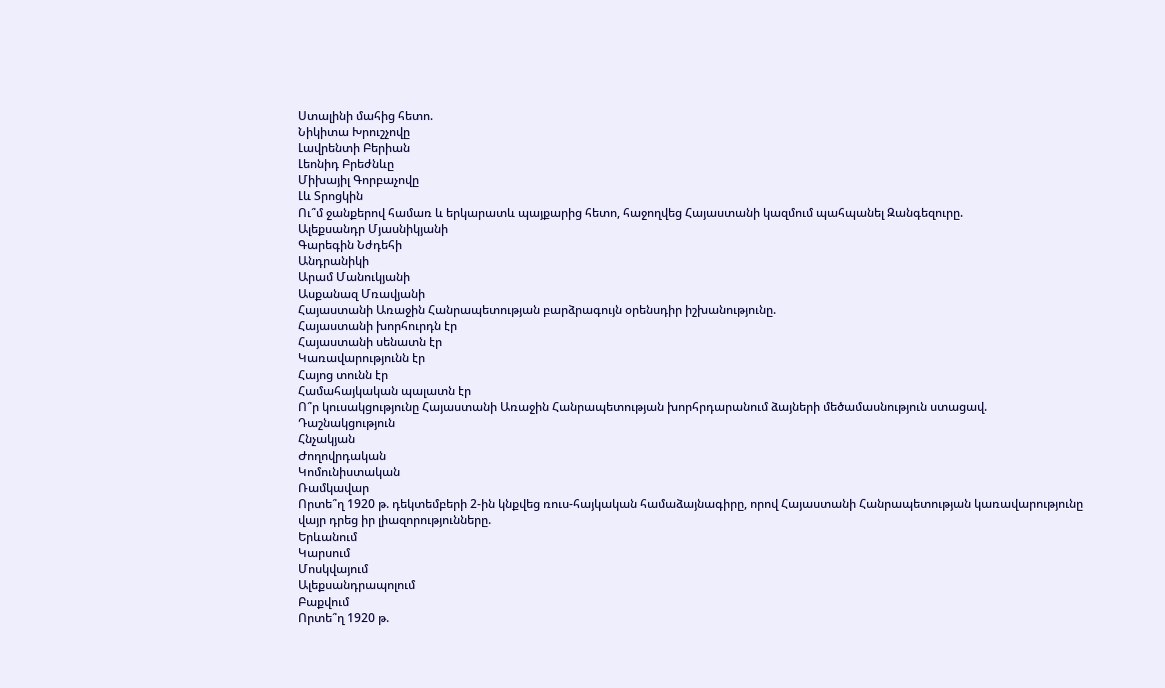Ստալինի մահից հետո.
Նիկիտա Խրուշչովը
Լավրենտի Բերիան
Լեոնիդ Բրեժնևը
Միխայիլ Գորբաչովը
Լև Տրոցկին
Ու՞մ ջանքերով համառ և երկարատև պայքարից հետո, հաջողվեց Հայաստանի կազմում պահպանել Զանգեզուրը.
Ալեքսանդր Մյասնիկյանի
Գարեգին Նժդեհի
Անդրանիկի
Արամ Մանուկյանի
Ասքանազ Մռավյանի
Հայաստանի Առաջին Հանրապետության բարձրագույն օրենսդիր իշխանությունը.
Հայաստանի խորհուրդն էր
Հայաստանի սենատն էր
Կառավարությունն էր
Հայոց տունն էր
Համահայկական պալատն էր
Ո՞ր կուսակցությունը Հայաստանի Առաջին Հանրապետության խորհրդարանում ձայների մեծամասնություն ստացավ.
Դաշնակցություն
Հնչակյան
Ժողովրդական
Կոմունիստական
Ռամկավար
Որտե՞ղ 1920 թ. դեկտեմբերի 2-ին կնքվեց ռուս-հայկական համաձայնագիրը, որով Հայաստանի Հանրապետության կառավարությունը վայր դրեց իր լիազորությունները.
Երևանում
Կարսում
Մոսկվայում
Ալեքսանդրապոլում
Բաքվում
Որտե՞ղ 1920 թ.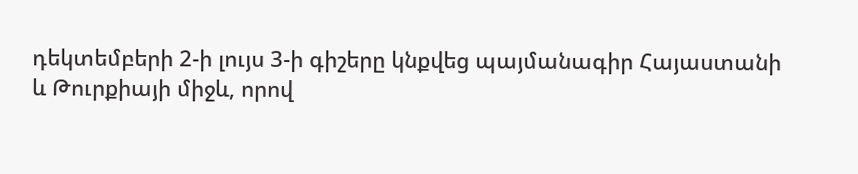դեկտեմբերի 2-ի լույս 3-ի գիշերը կնքվեց պայմանագիր Հայաստանի և Թուրքիայի միջև, որով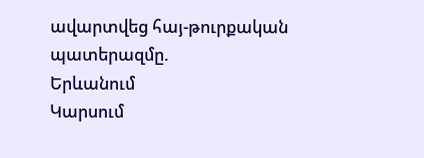ավարտվեց հայ-թուրքական պատերազմը.
Երևանում
Կարսում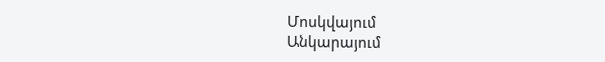Մոսկվայում
Անկարայում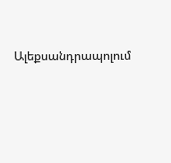Ալեքսանդրապոլում